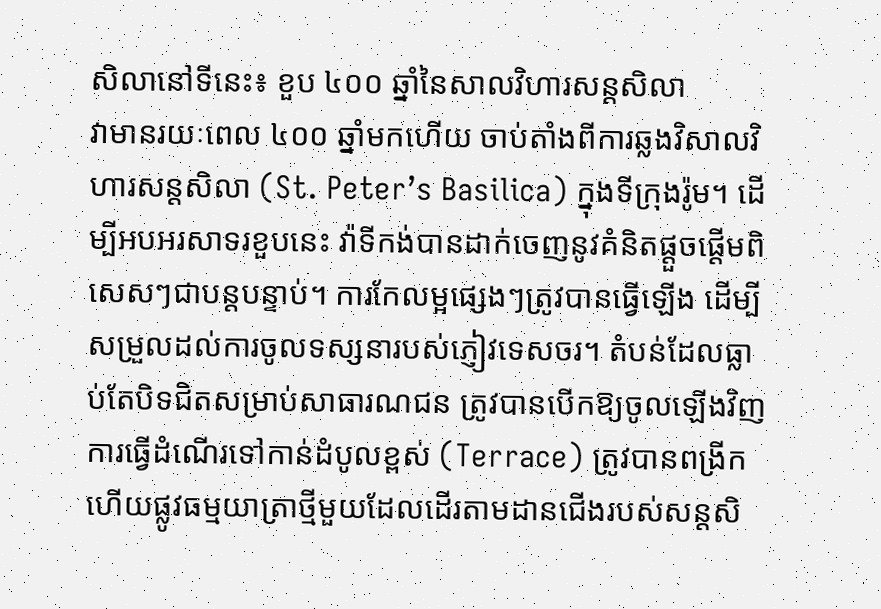សិលានៅទីនេះ៖ ខួប ៤០០ ឆ្នាំនៃសាលវិហារសន្តសិលា
វាមានរយៈពេល ៤០០ ឆ្នាំមកហើយ ចាប់តាំងពីការឆ្លងវិសាលវិហារសន្តសិលា (St. Peter’s Basilica) ក្នុងទីក្រុងរ៉ូម។ ដើម្បីអបអរសាទរខួបនេះ វ៉ាទីកង់បានដាក់ចេញនូវគំនិតផ្តួចផ្តើមពិសេសៗជាបន្តបន្ទាប់។ ការកែលម្អផ្សេងៗត្រូវបានធ្វើឡើង ដើម្បីសម្រួលដល់ការចូលទស្សនារបស់ភ្ញៀវទេសចរ។ តំបន់ដែលធ្លាប់តែបិទជិតសម្រាប់សាធារណជន ត្រូវបានបើកឱ្យចូលឡើងវិញ ការធ្វើដំណើរទៅកាន់ដំបូលខ្ពស់ (Terrace) ត្រូវបានពង្រីក ហើយផ្លូវធម្មយាត្រាថ្មីមួយដែលដើរតាមដានជើងរបស់សន្តសិ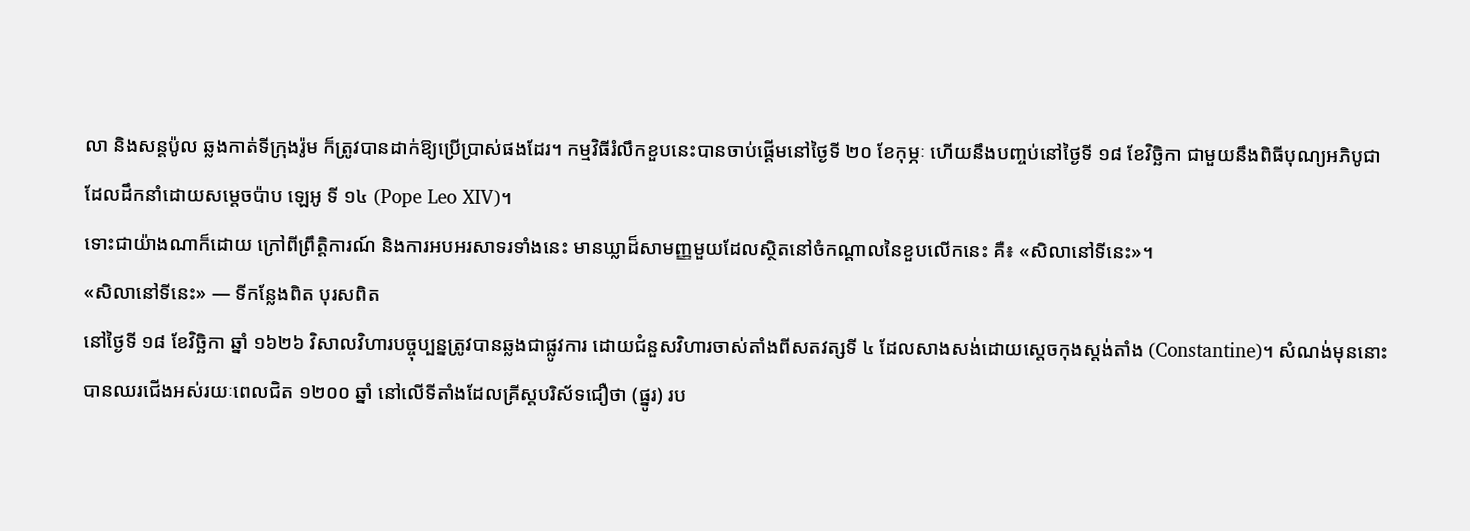លា និងសន្តប៉ូល ឆ្លងកាត់ទីក្រុងរ៉ូម ក៏ត្រូវបានដាក់ឱ្យប្រើប្រាស់ផងដែរ។ កម្មវិធីរំលឹកខួបនេះបានចាប់ផ្តើមនៅថ្ងៃទី ២០ ខែកុម្ភៈ ហើយនឹងបញ្ចប់នៅថ្ងៃទី ១៨ ខែវិច្ឆិកា ជាមួយនឹងពិធីបុណ្យអភិបូជា ដែលដឹកនាំដោយសម្តេចប៉ាប ឡេអូ ទី ១៤ (Pope Leo XIV)។
ទោះជាយ៉ាងណាក៏ដោយ ក្រៅពីព្រឹត្តិការណ៍ និងការអបអរសាទរទាំងនេះ មានឃ្លាដ៏សាមញ្ញមួយដែលស្ថិតនៅចំកណ្តាលនៃខួបលើកនេះ គឺ៖ «សិលានៅទីនេះ»។
«សិលានៅទីនេះ» — ទីកន្លែងពិត បុរសពិត
នៅថ្ងៃទី ១៨ ខែវិច្ឆិកា ឆ្នាំ ១៦២៦ វិសាលវិហារបច្ចុប្បន្នត្រូវបានឆ្លងជាផ្លូវការ ដោយជំនួសវិហារចាស់តាំងពីសតវត្សទី ៤ ដែលសាងសង់ដោយស្តេចកុងស្តង់តាំង (Constantine)។ សំណង់មុននោះបានឈរជើងអស់រយៈពេលជិត ១២០០ ឆ្នាំ នៅលើទីតាំងដែលគ្រីស្តបរិស័ទជឿថា (ផ្នូរ) រប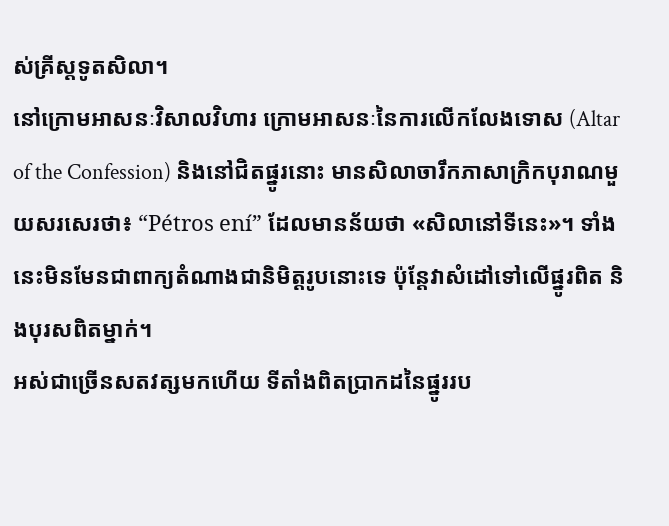ស់គ្រីស្តទូតសិលា។
នៅក្រោមអាសនៈវិសាលវិហារ ក្រោមអាសនៈនៃការលើកលែងទោស (Altar of the Confession) និងនៅជិតផ្នូរនោះ មានសិលាចារឹកភាសាក្រិកបុរាណមួយសរសេរថា៖ “Pétros ení” ដែលមានន័យថា «សិលានៅទីនេះ»។ ទាំងនេះមិនមែនជាពាក្យតំណាងជានិមិត្តរូបនោះទេ ប៉ុន្តែវាសំដៅទៅលើផ្នូរពិត និងបុរសពិតម្នាក់។
អស់ជាច្រើនសតវត្សមកហើយ ទីតាំងពិតប្រាកដនៃផ្នូររប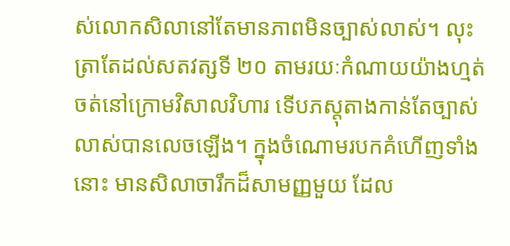ស់លោកសិលានៅតែមានភាពមិនច្បាស់លាស់។ លុះត្រាតែដល់សតវត្សទី ២០ តាមរយៈកំណាយយ៉ាងហ្មត់ចត់នៅក្រោមវិសាលវិហារ ទើបភស្តុតាងកាន់តែច្បាស់លាស់បានលេចឡើង។ ក្នុងចំណោមរបកគំហើញទាំងនោះ មានសិលាចារឹកដ៏សាមញ្ញមួយ ដែល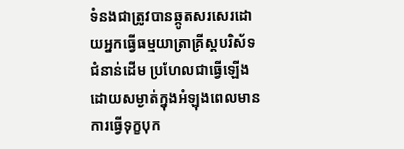ទំនងជាត្រូវបានឆ្កូតសរសេរដោយអ្នកធ្វើធម្មយាត្រាគ្រីស្តបរិស័ទជំនាន់ដើម ប្រហែលជាធ្វើឡើងដោយសម្ងាត់ក្នុងអំឡុងពេលមានការធ្វើទុក្ខបុក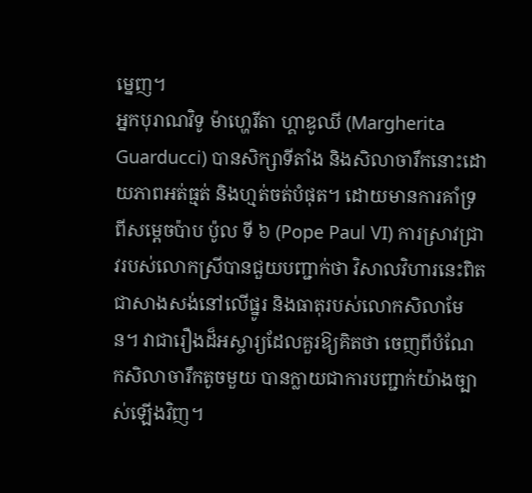ម្នេញ។
អ្នកបុរាណវិទូ ម៉ាហ្ហេរីតា ហ្គាឌូឈី (Margherita Guarducci) បានសិក្សាទីតាំង និងសិលាចារឹកនោះដោយភាពអត់ធ្មត់ និងហ្មត់ចត់បំផុត។ ដោយមានការគាំទ្រពីសម្តេចប៉ាប ប៉ូល ទី ៦ (Pope Paul VI) ការស្រាវជ្រាវរបស់លោកស្រីបានជួយបញ្ជាក់ថា វិសាលវិហារនេះពិតជាសាងសង់នៅលើផ្នូរ និងធាតុរបស់លោកសិលាមែន។ វាជារឿងដ៏អស្ចារ្យដែលគួរឱ្យគិតថា ចេញពីបំណែកសិលាចារឹកតូចមួយ បានក្លាយជាការបញ្ជាក់យ៉ាងច្បាស់ឡើងវិញ។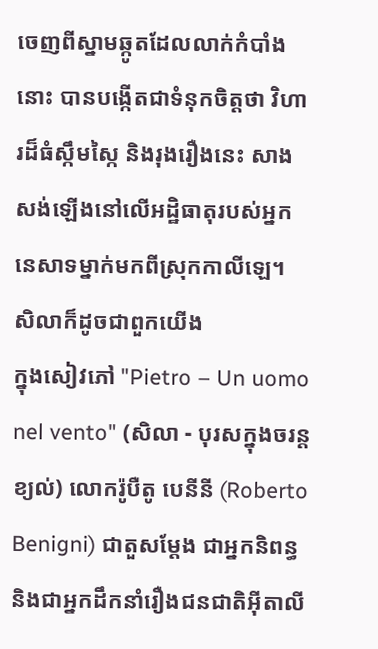ចេញពីស្នាមឆ្កូតដែលលាក់កំបាំងនោះ បានបង្កើតជាទំនុកចិត្តថា វិហារដ៏ធំស្កឹមស្កៃ និងរុងរឿងនេះ សាងសង់ឡើងនៅលើអដ្ឋិធាតុរបស់អ្នកនេសាទម្នាក់មកពីស្រុកកាលីឡេ។
សិលាក៏ដូចជាពួកយើង
ក្នុងសៀវភៅ "Pietro – Un uomo nel vento" (សិលា - បុរសក្នុងចរន្តខ្យល់) លោករ៉ូបឺតូ បេនីនី (Roberto Benigni) ជាតួសម្តែង ជាអ្នកនិពន្ធ និងជាអ្នកដឹកនាំរឿងជនជាតិអ៊ីតាលី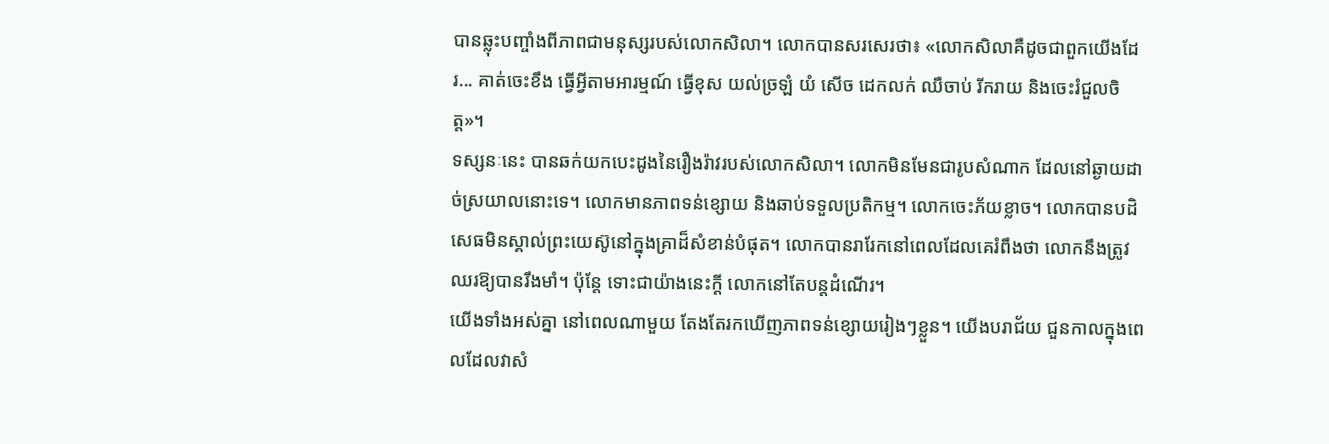បានឆ្លុះបញ្ចាំងពីភាពជាមនុស្សរបស់លោកសិលា។ លោកបានសរសេរថា៖ «លោកសិលាគឺដូចជាពួកយើងដែរ... គាត់ចេះខឹង ធ្វើអ្វីតាមអារម្មណ៍ ធ្វើខុស យល់ច្រឡំ យំ សើច ដេកលក់ ឈឺចាប់ រីករាយ និងចេះរំជួលចិត្ត»។
ទស្សនៈនេះ បានឆក់យកបេះដូងនៃរឿងរ៉ាវរបស់លោកសិលា។ លោកមិនមែនជារូបសំណាក ដែលនៅឆ្ងាយដាច់ស្រយាលនោះទេ។ លោកមានភាពទន់ខ្សោយ និងឆាប់ទទួលប្រតិកម្ម។ លោកចេះភ័យខ្លាច។ លោកបានបដិសេធមិនស្គាល់ព្រះយេស៊ូនៅក្នុងគ្រាដ៏សំខាន់បំផុត។ លោកបានរារែកនៅពេលដែលគេរំពឹងថា លោកនឹងត្រូវឈរឱ្យបានរឹងមាំ។ ប៉ុន្តែ ទោះជាយ៉ាងនេះក្តី លោកនៅតែបន្តដំណើរ។
យើងទាំងអស់គ្នា នៅពេលណាមួយ តែងតែរកឃើញភាពទន់ខ្សោយរៀងៗខ្លួន។ យើងបរាជ័យ ជួនកាលក្នុងពេលដែលវាសំ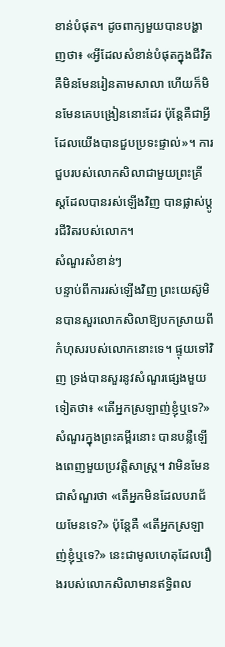ខាន់បំផុត។ ដូចពាក្យមួយបានបង្ហាញថា៖ «អ្វីដែលសំខាន់បំផុតក្នុងជីវិត គឺមិនមែនរៀនតាមសាលា ហើយក៏មិនមែនគេបង្រៀននោះដែរ ប៉ុន្តែគឺជាអ្វីដែលយើងបានជួបប្រទះផ្ទាល់»។ ការជួបរបស់លោកសិលាជាមួយព្រះគ្រីស្តដែលបានរស់ឡើងវិញ បានផ្លាស់ប្តូរជីវិតរបស់លោក។
សំណួរសំខាន់ៗ
បន្ទាប់ពីការរស់ឡើងវិញ ព្រះយេស៊ូមិនបានសួរលោកសិលាឱ្យបកស្រាយពីកំហុសរបស់លោកនោះទេ។ ផ្ទុយទៅវិញ ទ្រង់បានសួរនូវសំណួរផ្សេងមួយទៀតថា៖ «តើអ្នកស្រឡាញ់ខ្ញុំឬទេ?»
សំណួរក្នុងព្រះគម្ពីរនោះ បានបន្លឺឡើងពេញមួយប្រវត្តិសាស្ត្រ។ វាមិនមែនជាសំណួរថា «តើអ្នកមិនដែលបរាជ័យមែនទេ?» ប៉ុន្តែគឺ «តើអ្នកស្រឡាញ់ខ្ញុំឬទេ?» នេះជាមូលហេតុដែលរឿងរបស់លោកសិលាមានឥទ្ធិពល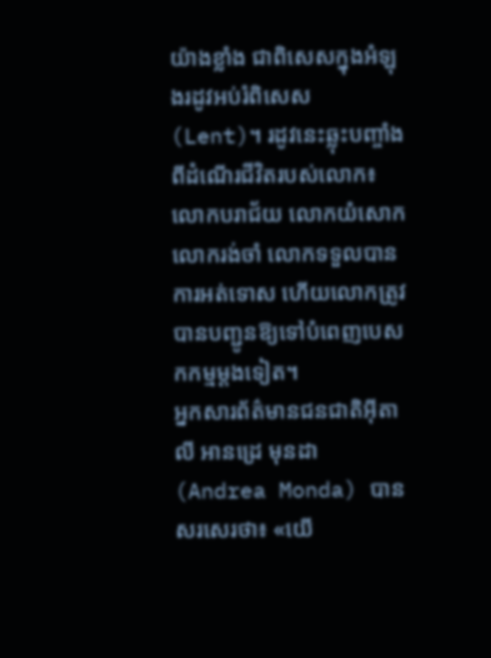យ៉ាងខ្លាំង ជាពិសេសក្នុងអំឡុងរដូវអប់រំពិសេស (Lent)។ រដូវនេះឆ្លុះបញ្ចាំងពីដំណើរជីវិតរបស់លោក៖ លោកបរាជ័យ លោកយំសោក លោករង់ចាំ លោកទទួលបានការអត់ទោស ហើយលោកត្រូវបានបញ្ជូនឱ្យទៅបំពេញបេសកកម្មម្តងទៀត។
អ្នកសារព័ត៌មានជនជាតិអ៊ីតាលី អានដ្រេ មុនដា (Andrea Monda) បានសរសេរថា៖ «យើ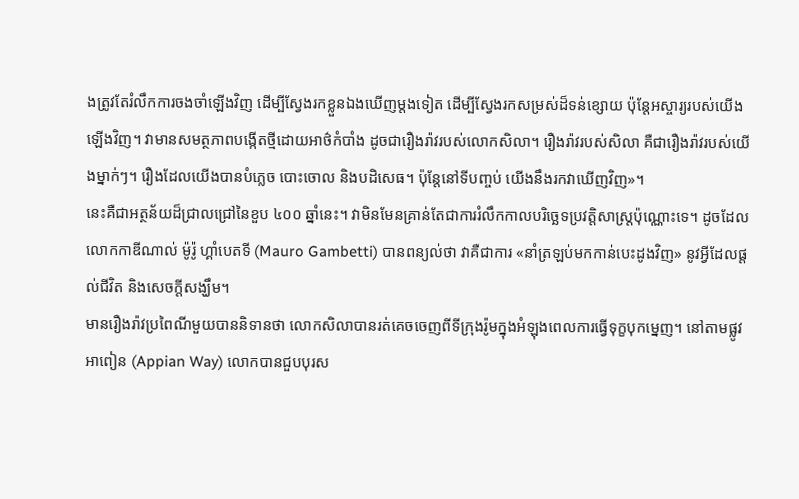ងត្រូវតែរំលឹកការចងចាំឡើងវិញ ដើម្បីស្វែងរកខ្លួនឯងឃើញម្តងទៀត ដើម្បីស្វែងរកសម្រស់ដ៏ទន់ខ្សោយ ប៉ុន្តែអស្ចារ្យរបស់យើងឡើងវិញ។ វាមានសមត្ថភាពបង្កើតថ្មីដោយអាថ៌កំបាំង ដូចជារឿងរ៉ាវរបស់លោកសិលា។ រឿងរ៉ាវរបស់សិលា គឺជារឿងរ៉ាវរបស់យើងម្នាក់ៗ។ រឿងដែលយើងបានបំភ្លេច បោះចោល និងបដិសេធ។ ប៉ុន្តែនៅទីបញ្ចប់ យើងនឹងរកវាឃើញវិញ»។
នេះគឺជាអត្ថន័យដ៏ជ្រាលជ្រៅនៃខួប ៤០០ ឆ្នាំនេះ។ វាមិនមែនគ្រាន់តែជាការរំលឹកកាលបរិច្ឆេទប្រវត្តិសាស្ត្រប៉ុណ្ណោះទេ។ ដូចដែលលោកកាឌីណាល់ ម៉ូរ៉ូ ហ្គាំបេតទី (Mauro Gambetti) បានពន្យល់ថា វាគឺជាការ «នាំត្រឡប់មកកាន់បេះដូងវិញ» នូវអ្វីដែលផ្តល់ជីវិត និងសេចក្តីសង្ឃឹម។
មានរឿងរ៉ាវប្រពៃណីមួយបាននិទានថា លោកសិលាបានរត់គេចចេញពីទីក្រុងរ៉ូមក្នុងអំឡុងពេលការធ្វើទុក្ខបុកម្នេញ។ នៅតាមផ្លូវអាពៀន (Appian Way) លោកបានជួបបុរស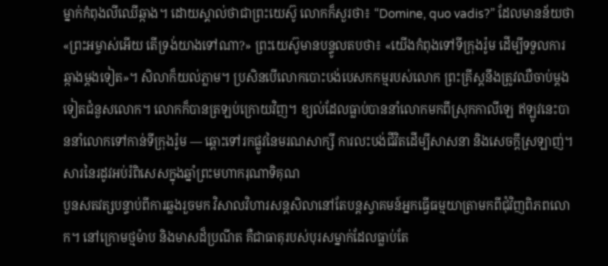ម្នាក់កំពុងលីឈើឆ្កាង។ ដោយស្គាល់ថាជាព្រះយេស៊ូ លោកក៏សួរថា៖ “Domine, quo vadis?” ដែលមានន័យថា «ព្រះអម្ចាស់អើយ តើទ្រង់យាងទៅណា?» ព្រះយេស៊ូមានបន្ទូលតបថា៖ «យើងកំពុងទៅទីក្រុងរ៉ូម ដើម្បីទទួលការឆ្កាងម្តងទៀត»។ សិលាក៏យល់ភ្លាម។ ប្រសិនបើលោកបោះបង់បេសកកម្មរបស់លោក ព្រះគ្រីស្តនឹងត្រូវឈឺចាប់ម្តងទៀតជំនួសលោក។ លោកក៏បានត្រឡប់ក្រោយវិញ។ ខ្យល់ដែលធ្លាប់បាននាំលោកមកពីស្រុកកាលីឡេ ឥឡូវនេះបាននាំលោកទៅកាន់ទីក្រុងរ៉ូម — ឆ្ពោះទៅរកផ្លូវនៃមរណសាក្សី ការលះបង់ជីវិតដើម្បីសាសនា និងសេចក្តីស្រឡាញ់។
សារនៃរដូវអប់រំពិសេសក្នុងឆ្នាំព្រះមហាករុណាទិគុណ
បួនសតវត្សបន្ទាប់ពីការឆ្លងរួចមក វិសាលវិហារសន្តសិលានៅតែបន្តស្វាគមន៍អ្នកធ្វើធម្មយាត្រាមកពីជុំវិញពិភពលោក។ នៅក្រោមថ្មម៉ាប និងមាសដ៏ប្រណីត គឺជាធាតុរបស់បុរសម្នាក់ដែលធ្លាប់តែ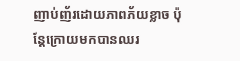ញាប់ញ័រដោយភាពភ័យខ្លាច ប៉ុន្តែក្រោយមកបានឈរ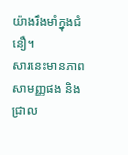យ៉ាងរឹងមាំក្នុងជំនឿ។
សារនេះមានភាពសាមញ្ញផង និងជ្រាល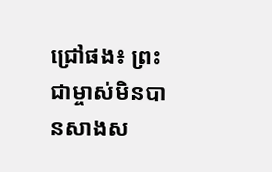ជ្រៅផង៖ ព្រះជាម្ចាស់មិនបានសាងស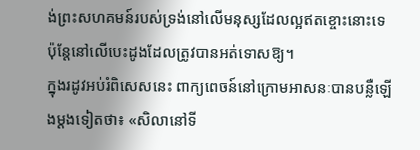ង់ព្រះសហគមន៍របស់ទ្រង់នៅលើមនុស្សដែលល្អឥតខ្ចោះនោះទេ ប៉ុន្តែនៅលើបេះដូងដែលត្រូវបានអត់ទោសឱ្យ។
ក្នុងរដូវអប់រំពិសេសនេះ ពាក្យពេចន៍នៅក្រោមអាសនៈបានបន្លឺឡើងម្តងទៀតថា៖ «សិលានៅទី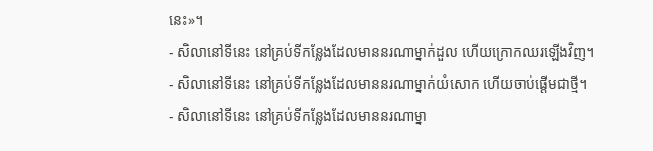នេះ»។
- សិលានៅទីនេះ នៅគ្រប់ទីកន្លែងដែលមាននរណាម្នាក់ដួល ហើយក្រោកឈរឡើងវិញ។
- សិលានៅទីនេះ នៅគ្រប់ទីកន្លែងដែលមាននរណាម្នាក់យំសោក ហើយចាប់ផ្តើមជាថ្មី។
- សិលានៅទីនេះ នៅគ្រប់ទីកន្លែងដែលមាននរណាម្នា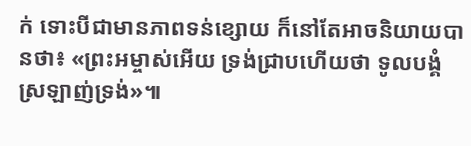ក់ ទោះបីជាមានភាពទន់ខ្សោយ ក៏នៅតែអាចនិយាយបានថា៖ «ព្រះអម្ចាស់អើយ ទ្រង់ជ្រាបហើយថា ទូលបង្គំស្រឡាញ់ទ្រង់»៕